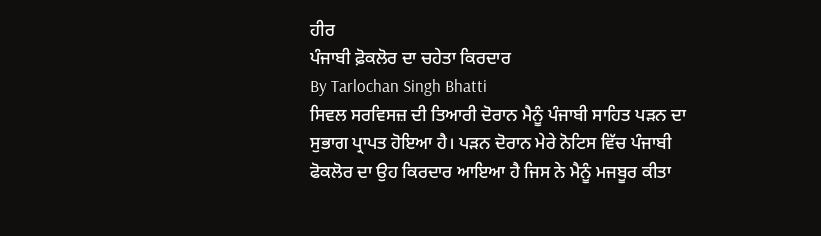ਹੀਰ
ਪੰਜਾਬੀ ਫ਼ੋਕਲੋਰ ਦਾ ਚਹੇਤਾ ਕਿਰਦਾਰ
By Tarlochan Singh Bhatti
ਸਿਵਲ ਸਰਵਿਸਜ਼ ਦੀ ਤਿਆਰੀ ਦੋਰਾਨ ਮੈਨੂੰ ਪੰਜਾਬੀ ਸਾਹਿਤ ਪੜਨ ਦਾ ਸੁਭਾਗ ਪ੍ਰਾਪਤ ਹੋਇਆ ਹੈ। ਪੜਨ ਦੋਰਾਨ ਮੇਰੇ ਨੋਟਿਸ ਵਿੱਚ ਪੰਜਾਬੀ ਫੋਕਲੋਰ ਦਾ ਉਹ ਕਿਰਦਾਰ ਆਇਆ ਹੈ ਜਿਸ ਨੇ ਮੈਨੂੰ ਮਜਬੂਰ ਕੀਤਾ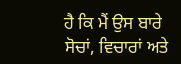ਹੈ ਕਿ ਮੈਂ ਉਸ ਬਾਰੇ ਸੋਚਾਂ, ਵਿਚਾਰਾਂ ਅਤੇ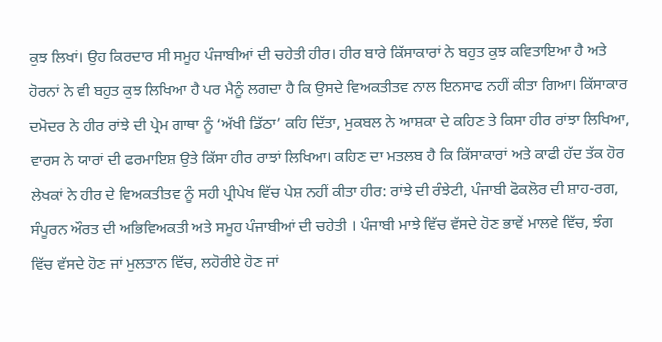ਕੁਝ ਲਿਖਾਂ। ਉਹ ਕਿਰਦਾਰ ਸੀ ਸਮੂਹ ਪੰਜਾਬੀਆਂ ਦੀ ਚਹੇਤੀ ਹੀਰ। ਹੀਰ ਬਾਰੇ ਕਿੱਸਾਕਾਰਾਂ ਨੇ ਬਹੁਤ ਕੁਝ ਕਵਿਤਾਇਆ ਹੈ ਅਤੇ ਹੋਰਨਾਂ ਨੇ ਵੀ ਬਹੁਤ ਕੁਝ ਲਿਖਿਆ ਹੈ ਪਰ ਮੈਨੂੰ ਲਗਦਾ ਹੈ ਕਿ ਉਸਦੇ ਵਿਅਕਤੀਤਵ ਨਾਲ ਇਨਸਾਫ ਨਹੀਂ ਕੀਤਾ ਗਿਆ। ਕਿੱਸਾਕਾਰ ਦਮੋਦਰ ਨੇ ਹੀਰ ਰਾਂਝੇ ਦੀ ਪ੍ਰੇਮ ਗਾਥਾ ਨੂੰ ‘ਅੱਖੀ ਡਿੱਠਾ’ ਕਹਿ ਦਿੱਤਾ, ਮੁਕਬਲ ਨੇ ਆਸ਼ਕਾ ਦੇ ਕਹਿਣ ਤੇ ਕਿਸਾ ਹੀਰ ਰਾਂਝਾ ਲਿਖਿਆ, ਵਾਰਸ ਨੇ ਯਾਰਾਂ ਦੀ ਫਰਮਾਇਸ਼ ਉਤੇ ਕਿੱਸਾ ਹੀਰ ਰਾਝਾਂ ਲਿਖਿਆ। ਕਹਿਣ ਦਾ ਮਤਲਬ ਹੈ ਕਿ ਕਿੱਸਾਕਾਰਾਂ ਅਤੇ ਕਾਫੀ ਹੱਦ ਤੱਕ ਹੋਰ ਲੇਖਕਾਂ ਨੇ ਹੀਰ ਦੇ ਵਿਅਕਤੀਤਵ ਨੂੰ ਸਹੀ ਪ੍ਰੀਪੇਖ ਵਿੱਚ ਪੇਸ਼ ਨਹੀਂ ਕੀਤਾ ਹੀਰ: ਰਾਂਝੇ ਦੀ ਰੰਝੇਟੀ, ਪੰਜਾਬੀ ਫੋਕਲੋਰ ਦੀ ਸ਼ਾਹ-ਰਗ, ਸੰਪੂਰਨ ਔਰਤ ਦੀ ਅਭਿਵਿਅਕਤੀ ਅਤੇ ਸਮੂਹ ਪੰਜਾਬੀਆਂ ਦੀ ਚਹੇਤੀ । ਪੰਜਾਬੀ ਮਾਝੇ ਵਿੱਚ ਵੱਸਦੇ ਹੋਣ ਭਾਵੇਂ ਮਾਲਵੇ ਵਿੱਚ, ਝੰਗ ਵਿੱਚ ਵੱਸਦੇ ਹੋਣ ਜਾਂ ਮੁਲਤਾਨ ਵਿੱਚ, ਲਹੋਰੀਏ ਹੋਣ ਜਾਂ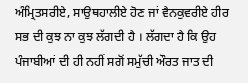ਅੰਮ੍ਰਿਤਸਰੀਏ, ਸਾਉਥਹਾਲੀਏ ਹੋਣ ਜਾਂ ਵੈਨਕੁਵਰੀਏ ਹੀਰ ਸਭ ਦੀ ਕੁਝ ਨਾ ਕੁਝ ਲੱਗਦੀ ਹੈ । ਲੱਗਦਾ ਹੈ ਕਿ ਉਹ ਪੰਜਾਬੀਆਂ ਦੀ ਹੀ ਨਹੀਂ ਸਗੋਂ ਸਮੁੱਚੀ ਔਰਤ ਜਾਤ ਦੀ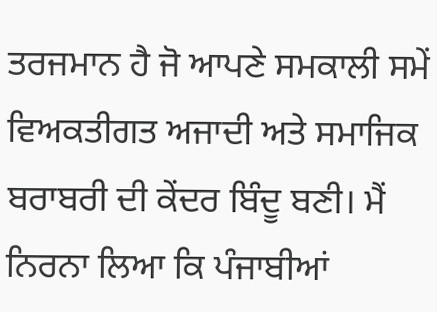ਤਰਜਮਾਨ ਹੈ ਜੋ ਆਪਣੇ ਸਮਕਾਲੀ ਸਮੇਂ ਵਿਅਕਤੀਗਤ ਅਜਾਦੀ ਅਤੇ ਸਮਾਜਿਕ ਬਰਾਬਰੀ ਦੀ ਕੇਂਦਰ ਬਿੰਦੂ ਬਣੀ। ਮੈਂ ਨਿਰਨਾ ਲਿਆ ਕਿ ਪੰਜਾਬੀਆਂ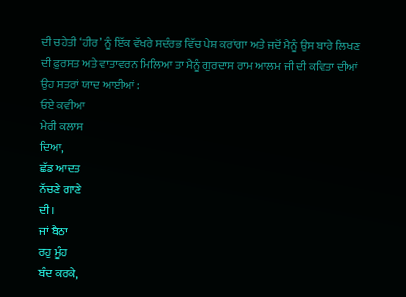ਦੀ ਚਹੇਤੀ ‘ਹੀਰ’ ਨੂੰ ਇੱਕ ਵੱਖਰੇ ਸਦੰਰਭ ਵਿੱਚ ਪੇਸ਼ ਕਰਾਂਗਾ ਅਤੇ ਜਦੋਂ ਮੈਨੂੰ ਉਸ ਬਾਰੇ ਲਿਖਣ ਦੀ ਫ਼ੁਰਸਤ ਅਤੇ ਵਾਤਾਵਰਨ ਮਿਲਿਆ ਤਾ ਮੈਨੂੰ ਗੁਰਦਾਸ ਰਾਮ ਆਲਮ ਜੀ ਦੀ ਕਵਿਤਾ ਦੀਆਂ ਉਹ ਸਤਰਾਂ ਯਾਦ ਆਈਆਂ :
ਓਏ ਕਵੀਆ
ਮੇਰੀ ਕਲਾਸ
ਦਿਆ,
ਛੱਡ ਆਦਤ
ਨੱਚਣੇ ਗਾਣੇ
ਦੀ।
ਜਾਂ ਬੈਠਾ
ਰਹੁ ਮੂੰਹ
ਬੰਦ ਕਰਕੇ,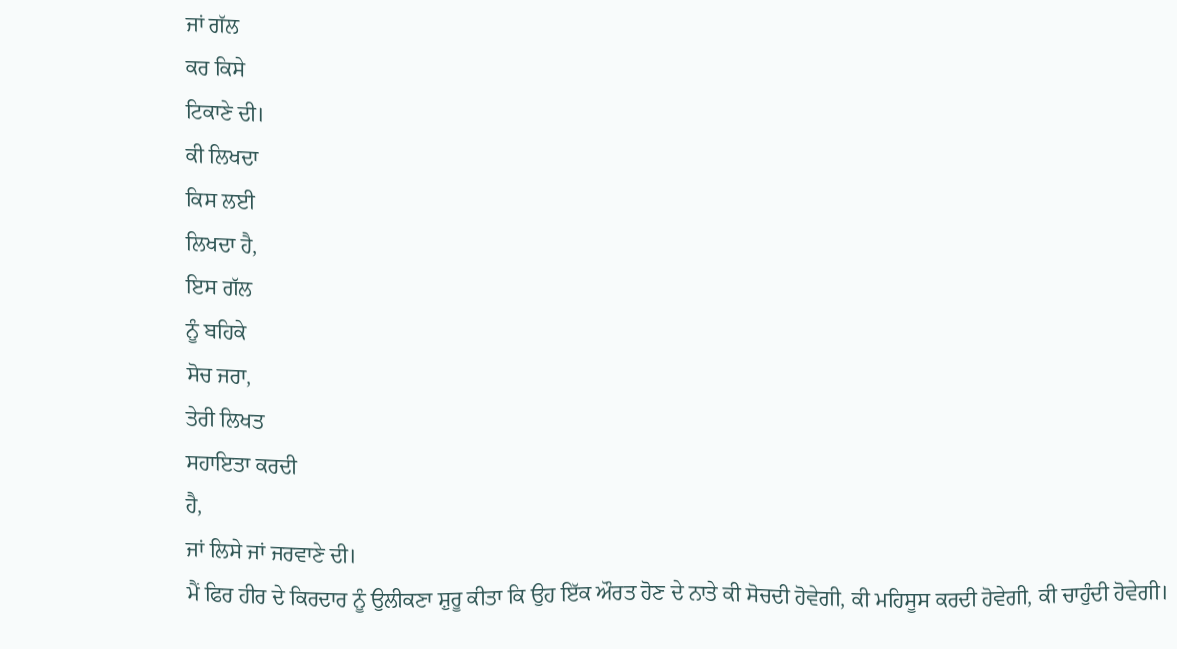ਜਾਂ ਗੱਲ
ਕਰ ਕਿਸੇ
ਟਿਕਾਣੇ ਦੀ।
ਕੀ ਲਿਖਦਾ
ਕਿਸ ਲਈ
ਲਿਖਦਾ ਹੈ,
ਇਸ ਗੱਲ
ਨੂੰ ਬਹਿਕੇ
ਸੋਚ ਜਰਾ,
ਤੇਰੀ ਲਿਖਤ
ਸਹਾਇਤਾ ਕਰਦੀ
ਹੈ,
ਜਾਂ ਲਿਸੇ ਜਾਂ ਜਰਵਾਣੇ ਦੀ।
ਮੈਂ ਫਿਰ ਹੀਰ ਦੇ ਕਿਰਦਾਰ ਨੂੰ ਉਲੀਕਣਾ ਸ਼ੁਰੂ ਕੀਤਾ ਕਿ ਉਹ ਇੱਕ ਔਰਤ ਹੋਣ ਦੇ ਨਾਤੇ ਕੀ ਸੋਚਦੀ ਹੋਵੇਗੀ, ਕੀ ਮਹਿਸੂਸ ਕਰਦੀ ਹੋਵੇਗੀ, ਕੀ ਚਾਹੁੰਦੀ ਹੋਵੇਗੀ।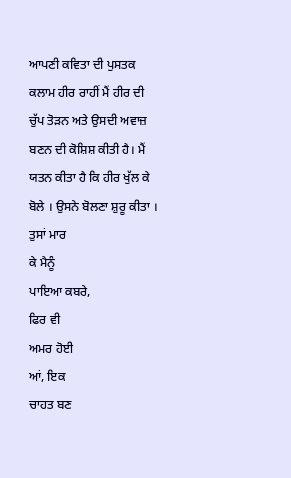ਆਪਣੀ ਕਵਿਤਾ ਦੀ ਪੁਸਤਕ ਕਲਾਮ ਹੀਰ ਰਾਹੀਂ ਮੈਂ ਹੀਰ ਦੀ ਚੁੱਪ ਤੋੜਨ ਅਤੇ ਉਸਦੀ ਅਵਾਜ਼ ਬਣਨ ਦੀ ਕੋਸ਼ਿਸ਼ ਕੀਤੀ ਹੈ। ਮੈਂ ਯਤਨ ਕੀਤਾ ਹੈ ਕਿ ਹੀਰ ਖੁੱਲ ਕੇ ਬੋਲੇ । ਉਸਨੇ ਬੋਲਣਾ ਸ਼ੁਰੂ ਕੀਤਾ ।
ਤੁਸਾਂ ਮਾਰ
ਕੇ ਮੈਨੂੰ
ਪਾਇਆ ਕਬਰੇ,
ਫਿਰ ਵੀ
ਅਮਰ ਹੋਈ
ਆਂ, ਇਕ
ਚਾਹਤ ਬਣ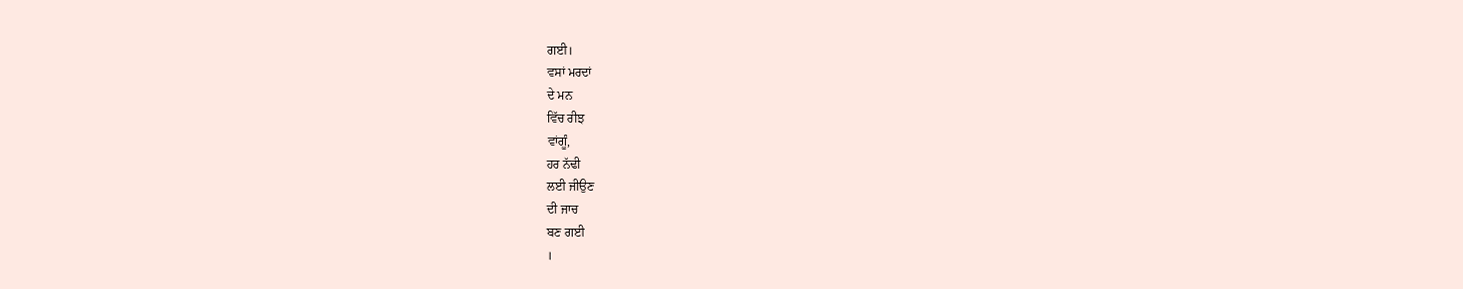ਗਈ।
ਵਸਾਂ ਮਰਦਾਂ
ਦੇ ਮਨ
ਵਿੱਚ ਰੀਝ
ਵਾਂਗੂੰ,
ਹਰ ਨੱਢੀ
ਲਈ ਜੀਉਣ
ਦੀ ਜਾਚ
ਬਣ ਗਈ
।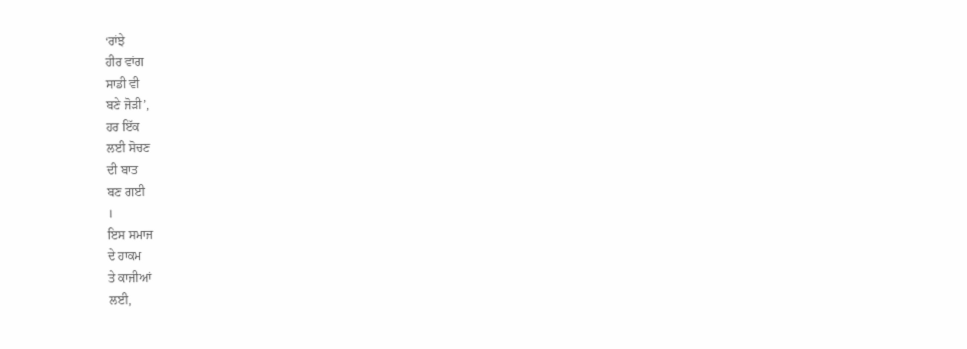‘ਰਾਂਝੇ
ਹੀਰ ਵਾਂਗ
ਸਾਡੀ ਵੀ
ਬਣੇ ਜੋੜੀ’,
ਹਰ ਇੱਕ
ਲਈ ਸੋਚਣ
ਦੀ ਬਾਤ
ਬਣ ਗਈ
।
ਇਸ ਸਮਾਜ
ਦੇ ਹਾਕਮ
ਤੇ ਕਾਜੀਆਂ
ਲਈ,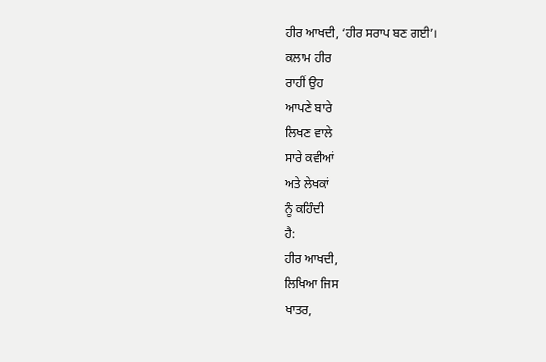ਹੀਰ ਆਖਦੀ, ‘ਹੀਰ ਸਰਾਪ ਬਣ ਗਈ’।
ਕਲਾਮ ਹੀਰ
ਰਾਹੀਂ ਉਹ
ਆਪਣੇ ਬਾਰੇ
ਲਿਖਣ ਵਾਲੇ
ਸਾਰੇ ਕਵੀਆਂ
ਅਤੇ ਲੇਖਕਾਂ
ਨੂੰ ਕਹਿੰਦੀ
ਹੈ:
ਹੀਰ ਆਖਦੀ,
ਲਿਖਿਆ ਜਿਸ
ਖਾਤਰ,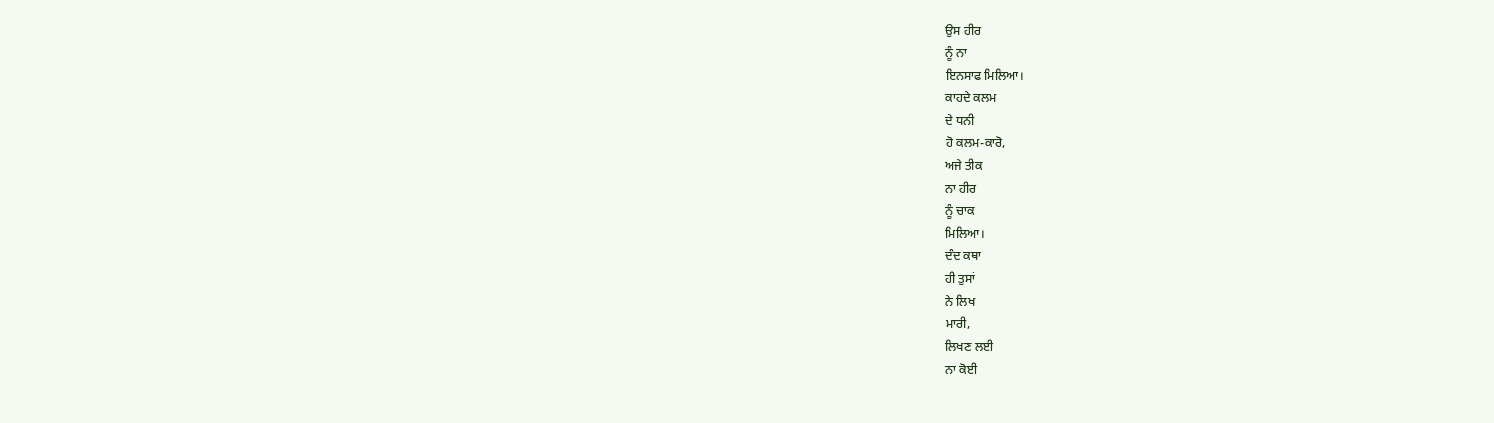ਉਸ ਹੀਰ
ਨੂੰ ਨਾ
ਇਨਸਾਫ ਮਿਲਿਆ।
ਕਾਹਦੇ ਕਲਮ
ਦੇ ਧਨੀ
ਹੋ ਕਲਮ-ਕਾਰੋ,
ਅਜੇ ਤੀਕ
ਨਾ ਹੀਰ
ਨੂੰ ਚਾਕ
ਮਿਲਿਆ।
ਦੰਦ ਕਥਾ
ਹੀ ਤੁਸਾਂ
ਨੇ ਲਿਖ
ਮਾਰੀ,
ਲਿਖਣ ਲਈ
ਨਾ ਕੋਈ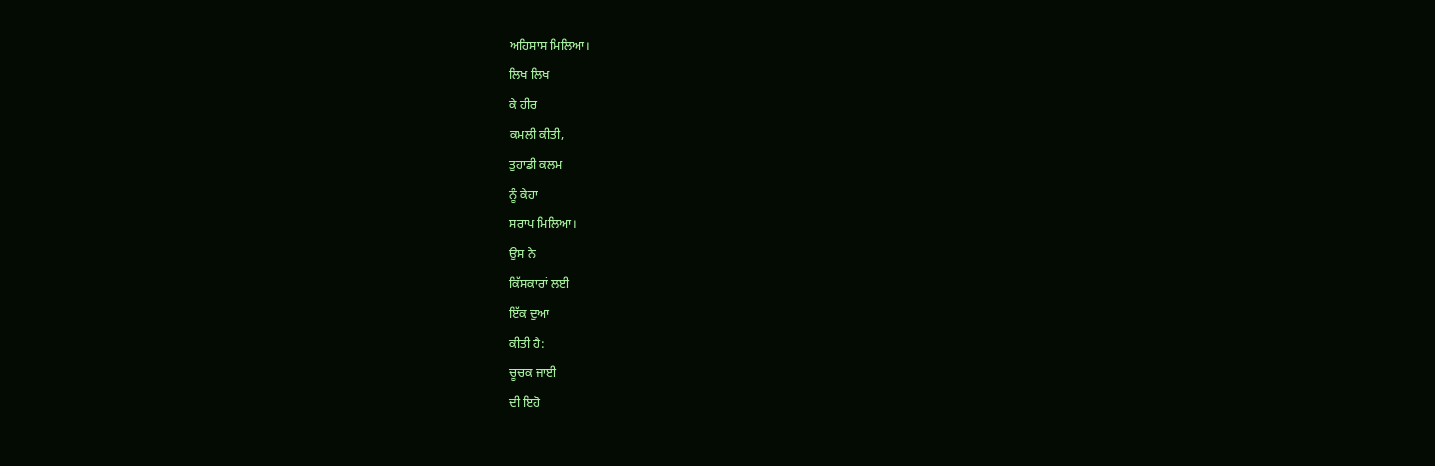ਅਹਿਸਾਸ ਮਿਲਿਆ।
ਲਿਖ ਲਿਖ
ਕੇ ਹੀਰ
ਕਮਲੀ ਕੀਤੀ,
ਤੁਹਾਡੀ ਕਲਮ
ਨੂੰ ਕੇਹਾ
ਸਰਾਪ ਮਿਲਿਆ।
ਉਸ ਨੇ
ਕਿੱਸਕਾਰਾਂ ਲਈ
ਇੱਕ ਦੁਆ
ਕੀਤੀ ਹੈ:
ਚੂਚਕ ਜਾਈ
ਦੀ ਇਹੋ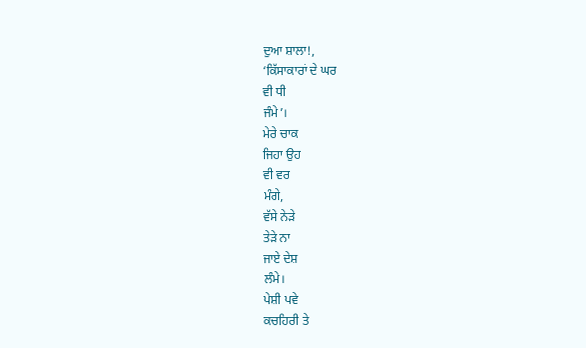ਦੁਆ ਸ਼ਾਲਾ!,
‘ਕਿੱਸਾਕਾਰਾਂ ਦੇ ਘਰ
ਵੀ ਧੀ
ਜੰਮੇ’।
ਮੇਰੇ ਚਾਕ
ਜਿਹਾ ਉਹ
ਵੀ ਵਰ
ਮੰਗੇ,
ਵੱਸੇ ਨੇੜੇ
ਤੇੜੇ ਨਾ
ਜਾਏ ਦੇਸ਼
ਲੰਮੇ।
ਪੇਸ਼ੀ ਪਵੇ
ਕਚਹਿਰੀ ਤੇ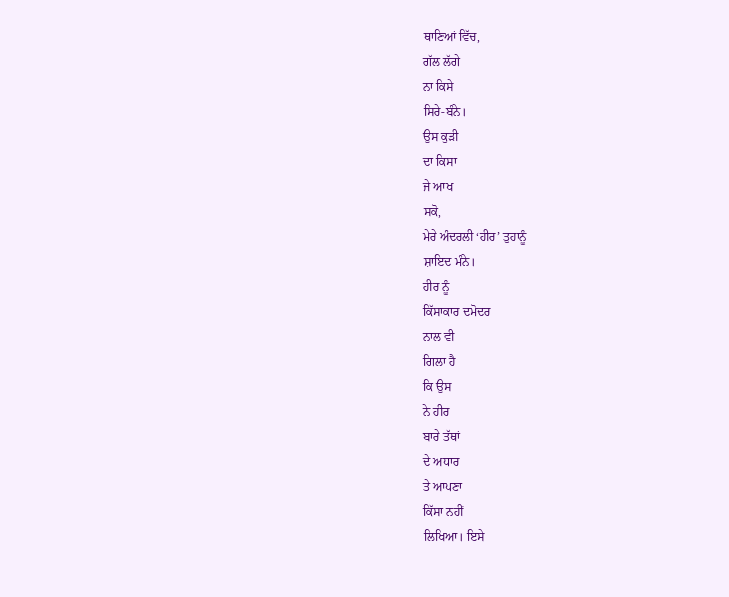ਥਾਣਿਆਂ ਵਿੱਚ,
ਗੱਲ ਲੱਗੇ
ਨਾ ਕਿਸੇ
ਸਿਰੇ-ਬੰਨੇ।
ਉਸ ਕੁੜੀ
ਦਾ ਕਿਸਾ
ਜੇ ਆਖ
ਸਕੋ,
ਮੇਰੇ ਅੰਦਰਲੀ ‘ਹੀਰ’ ਤੁਹਾਨੂੰ
ਸ਼ਾਇਦ ਮੰਨੇ।
ਹੀਰ ਨੂੰ
ਕਿੱਸਾਕਾਰ ਦਮੋਦਰ
ਨਾਲ ਵੀ
ਗਿਲਾ ਹੈ
ਕਿ ਉਸ
ਨੇ ਹੀਰ
ਬਾਰੇ ਤੱਥਾਂ
ਦੇ ਅਧਾਰ
ਤੇ ਆਪਣਾ
ਕਿੱਸਾ ਨਹੀਂ
ਲਿਖਿਆ। ਇਸੇ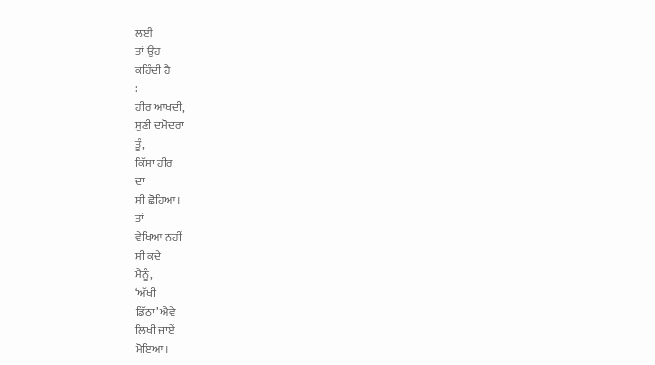ਲਈ
ਤਾਂ ਉਹ
ਕਹਿੰਦੀ ਹੈ
:
ਹੀਰ ਆਖਦੀ,
ਸੁਣੀ ਦਮੋਦਰਾ
ਤੂੰ,
ਕਿੱਸਾ ਹੀਰ
ਦਾ
ਸੀ ਛੋਹਿਆ।
ਤਾਂ
ਵੇਖਿਆ ਨਹੀਂ
ਸੀ ਕਦੇ
ਮੈਨੂੰ,
‘ਅੱਖੀ
ਡਿੱਠਾ’ ਐਵੇ
ਲਿਖੀ ਜਾਏਂ
ਮੋਇਆ।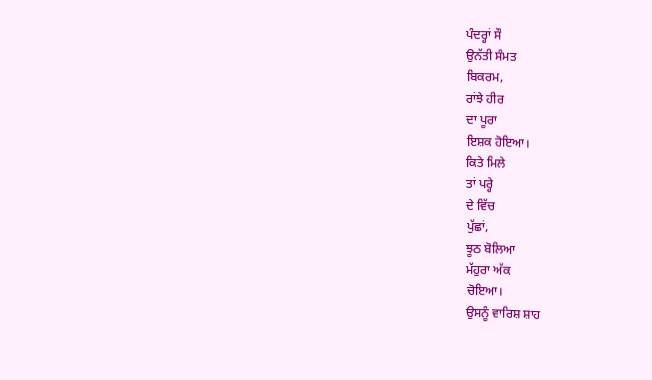ਪੰਦਰ੍ਹਾਂ ਸੌ
ਉਨੱਤੀ ਸੰਮਤ
ਬਿਕਰਮ,
ਰਾਂਝੇ ਹੀਰ
ਦਾ ਪੂਰਾ
ਇਸ਼ਕ ਹੋਇਆ।
ਕਿਤੇ ਮਿਲੇ
ਤਾਂ ਪਰ੍ਹੇ
ਦੇ ਵਿੱਚ
ਪੁੱਛਾਂ,
ਝੂਠ ਬੋਲਿਆ
ਮੱਹੁਰਾ ਅੱਕ
ਚੋਇਆ।
ਉਸਨੂੰ ਵਾਰਿਸ਼ ਸ਼ਾਹ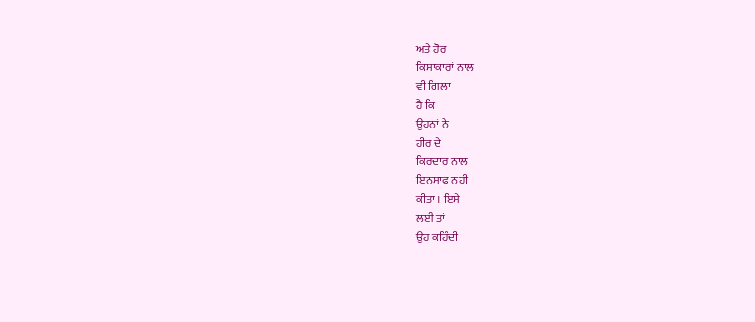ਅਤੇ ਹੋਰ
ਕਿਸਾਕਾਰਾਂ ਨਾਲ
ਵੀ ਗਿਲਾ
ਹੈ ਕਿ
ਉਹਨਾਂ ਨੇ
ਹੀਰ ਦੇ
ਕਿਰਦਾਰ ਨਾਲ
ਇਨਸਾਫ ਨਹੀ
ਕੀਤਾ । ਇਸੇ
ਲਈ ਤਾਂ
ਉਹ ਕਹਿੰਦੀ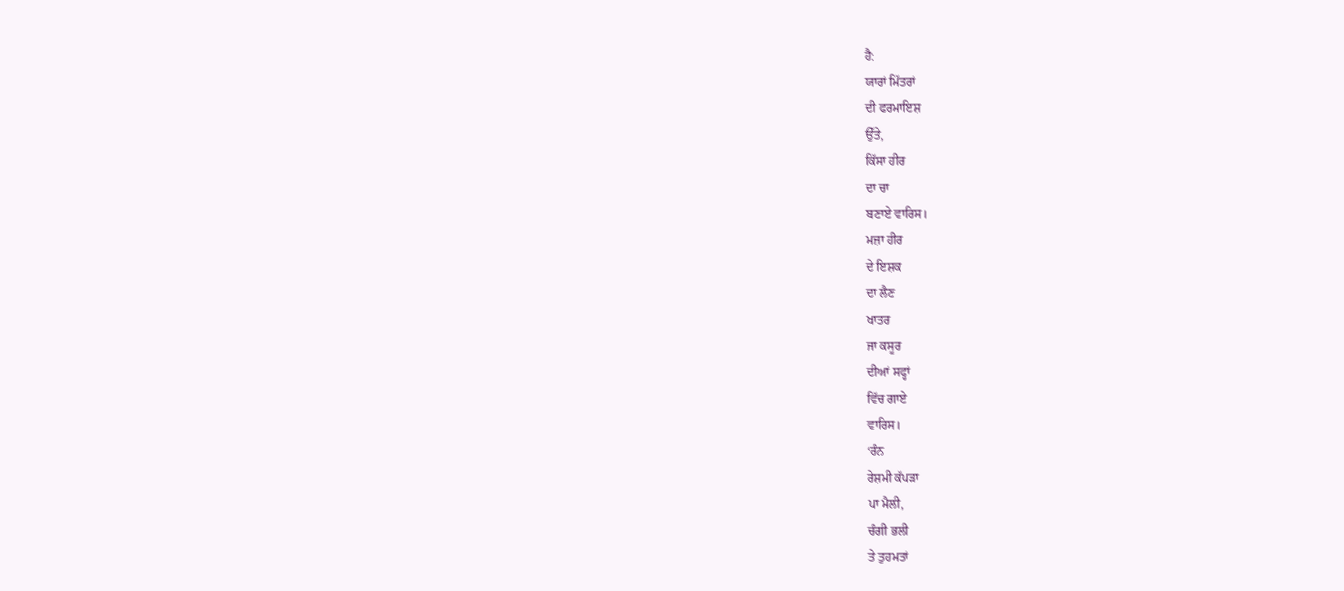ਹੈ:
ਯਾਰਾਂ ਮਿੱਤਰਾਂ
ਦੀ ਫਰਮਾਇਸ਼
ਉੱਤੇ,
ਕਿੱਸਾ ਹੀਰ
ਦਾ ਚਾ
ਬਣਾਏ ਵਾਰਿਸ।
ਮਜ਼ਾ ਹੀਰ
ਦੇ ਇਸ਼ਕ
ਦਾ ਲੈਣ
ਖਾਤਰ
ਜਾ ਕਸੂਰ
ਦੀਆਂ ਸਫ੍ਹਾਂ
ਵਿੱਚ ਗਾਏ
ਵਾਰਿਸ।
‘ਰੰਨ
ਰੇਸ਼ਮੀ ਕੱਪੜਾ
ਪਾ ਮੈਲੀ,
ਚੰਗੀ ਭਲੀ
ਤੇ ਤੁਹਮਤਾਂ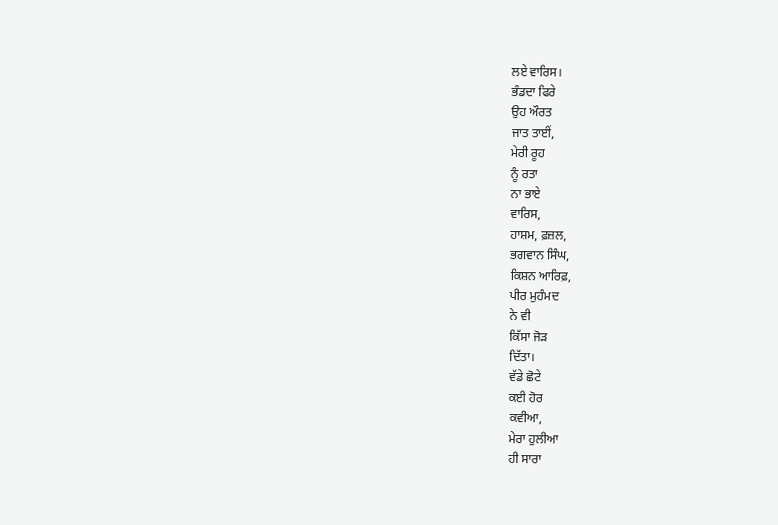ਲਏ ਵਾਰਿਸ।
ਭੰਡਦਾ ਫਿਰੇ
ਉਹ ਔਰਤ
ਜਾਤ ਤਾਈਂ,
ਮੇਰੀ ਰੂਹ
ਨੂੰ ਰਤਾ
ਨਾ ਭਾਏ
ਵਾਰਿਸ,
ਹਾਸ਼ਮ, ਫ਼ਜ਼ਲ,
ਭਗਵਾਨ ਸਿੰਘ,
ਕਿਸ਼ਨ ਆਰਿਫ਼,
ਪੀਰ ਮੁਹੰਮਦ
ਨੇ ਵੀ
ਕਿੱਸਾ ਜੋੜ
ਦਿੱਤਾ।
ਵੱਡੇ ਛੋਟੇ
ਕਈ ਹੋਰ
ਕਵੀਆ,
ਮੇਰਾ ਹੁਲੀਆ
ਹੀ ਸਾਰਾ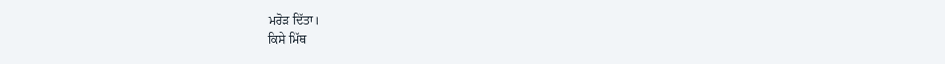ਮਰੋੜ ਦਿੱਤਾ।
ਕਿਸੇ ਮਿੱਥ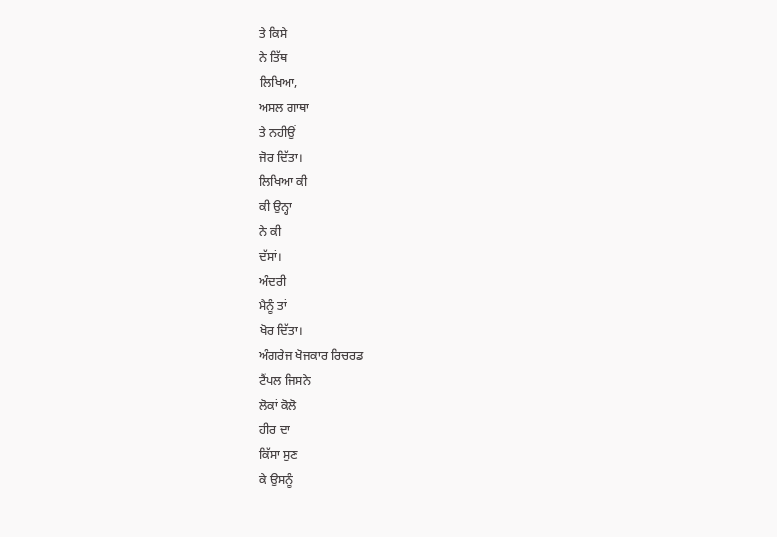ਤੇ ਕਿਸੇ
ਨੇ ਤਿੱਥ
ਲਿਖਿਆ,
ਅਸਲ ਗਾਥਾ
ਤੇ ਨਹੀਉਂ
ਜੋਰ ਦਿੱਤਾ।
ਲਿਖਿਆ ਕੀ
ਕੀ ਉਨ੍ਹਾ
ਨੇ ਕੀ
ਦੱਸਾਂ।
ਅੰਦਰੀ
ਮੈਨੂੰ ਤਾਂ
ਖੋਰ ਦਿੱਤਾ।
ਅੰਗਰੇਜ ਖੋਜਕਾਰ ਰਿਚਰਡ
ਟੈਂਪਲ ਜਿਸਨੇ
ਲੋਕਾਂ ਕੋਲੋ
ਹੀਰ ਦਾ
ਕਿੱਸਾ ਸੁਣ
ਕੇ ਉਸਨੂੰ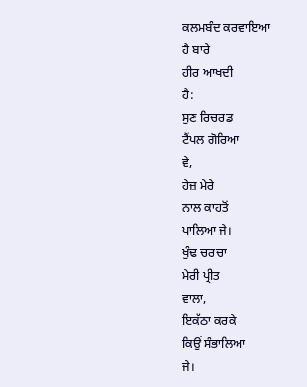ਕਲਮਬੰਦ ਕਰਵਾਇਆ
ਹੈ ਬਾਰੇ
ਹੀਰ ਆਖਦੀ
ਹੈ:
ਸੁਣ ਰਿਚਰਡ
ਟੈਂਪਲ ਗੋਰਿਆ
ਵੇ,
ਹੇਜ਼ ਮੇਰੇ
ਨਾਲ ਕਾਹਤੋਂ
ਪਾਲਿਆ ਜੇ।
ਖੁੰਢ ਚਰਚਾ
ਮੇਰੀ ਪ੍ਰੀਤ
ਵਾਲਾ,
ਇਕੱਠਾ ਕਰਕੇ
ਕਿਉਂ ਸੰਭਾਲਿਆ
ਜੇ।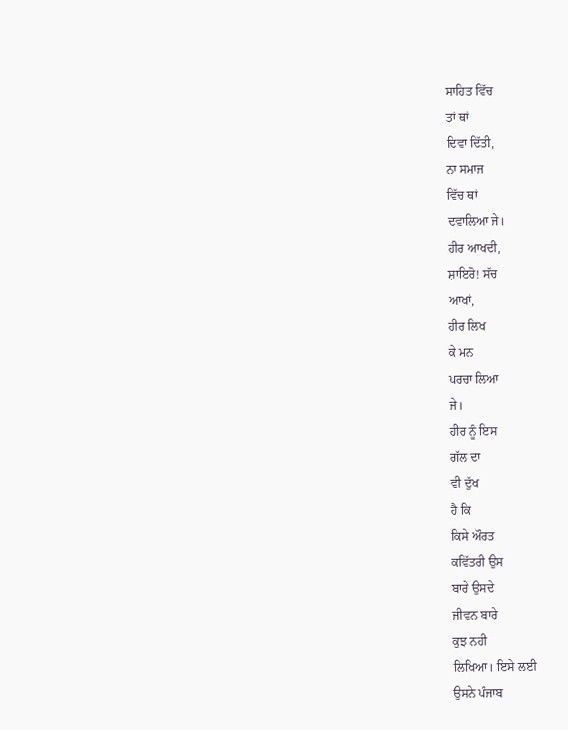ਸਾਹਿਤ ਵਿੱਚ
ਤਾਂ ਥਾਂ
ਦਿਵਾ ਦਿੱਤੀ,
ਨਾ ਸਮਾਜ
ਵਿੱਚ ਥਾਂ
ਦਵਾਲਿਆ ਜੇ।
ਹੀਰ ਆਖਦੀ,
ਸ਼ਾਇਰੋ! ਸੱਚ
ਆਖਾਂ,
ਹੀਰ ਲਿਖ
ਕੇ ਮਨ
ਪਰਚਾ ਲਿਆ
ਜੇ।
ਹੀਰ ਨੂੰ ਇਸ
ਗੱਲ ਦਾ
ਵੀ ਦੁੱਖ
ਹੈ ਕਿ
ਕਿਸੇ ਔਰਤ
ਕਵਿੱਤਰੀ ਉਸ
ਬਾਰੇ ਉਸਦੇ
ਜੀਵਨ ਬਾਰੇ
ਕੁਝ ਨਹੀ
ਲਿਖਿਆ। ਇਸੇ ਲਈ
ਉਸਨੇ ਪੰਜਾਬ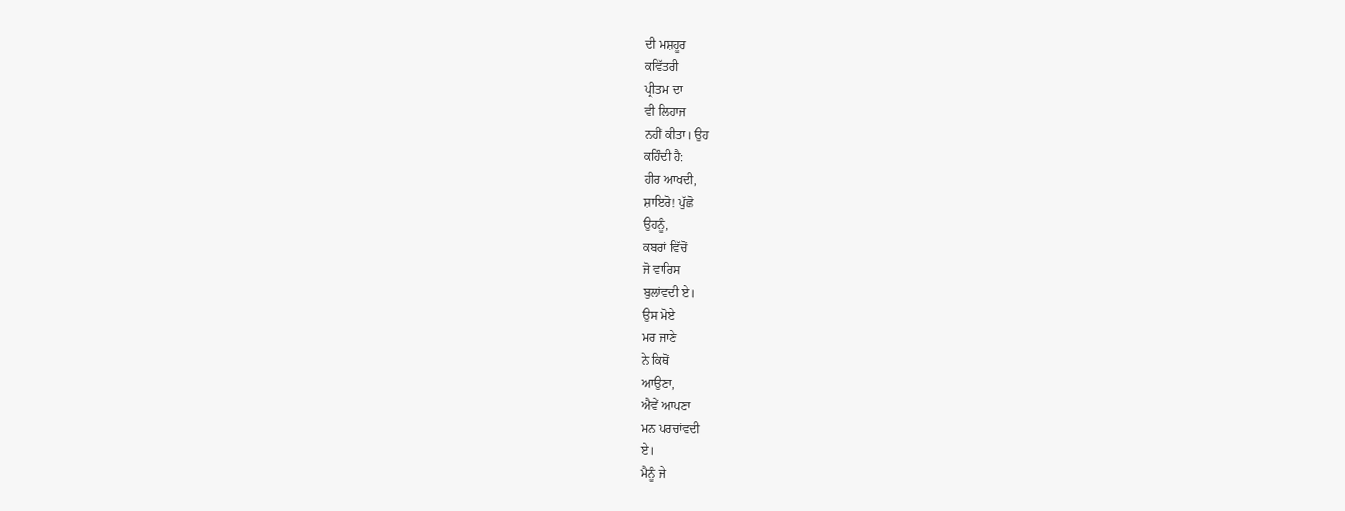ਦੀ ਮਸ਼ਹੂਰ
ਕਵਿੱਤਰੀ
ਪ੍ਰੀਤਮ ਦਾ
ਵੀ ਲਿਹਾਜ
ਨਹੀਂ ਕੀਤਾ। ਉਹ
ਕਹਿੰਦੀ ਹੈ:
ਹੀਰ ਆਖਦੀ,
ਸ਼ਾਇਰੋ! ਪੁੱਛੋ
ਉਹਨੂੰ,
ਕਬਰਾਂ ਵਿੱਚੋਂ
ਜੋ ਵਾਰਿਸ
ਬੁਲਾਂਵਦੀ ਏ।
ਉਸ ਮੋਏ
ਮਰ ਜਾਣੇ
ਨੇ ਕਿਥੋਂ
ਆਉਣਾ,
ਐਵੇਂ ਆਪਣਾ
ਮਨ ਪਰਚਾਂਵਦੀ
ਏ।
ਮੈਨੂੰ ਜੇ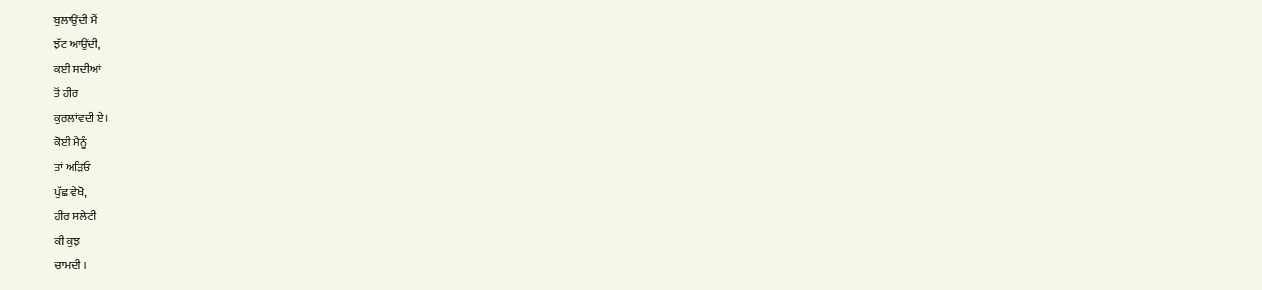ਬੁਲਾਉਂਦੀ ਮੈਂ
ਝੱਟ ਆਉਂਦੀ,
ਕਈ ਸਦੀਆਂ
ਤੋਂ ਹੀਰ
ਕੁਰਲਾਂਵਦੀ ਏ।
ਕੋਈ ਮੈਨੂੰ
ਤਾਂ ਅੜਿਓ
ਪੁੱਛ ਵੇਖੋ,
ਹੀਰ ਸਲੇਟੀ
ਕੀ ਕੁਝ
ਚਾਮਦੀ ।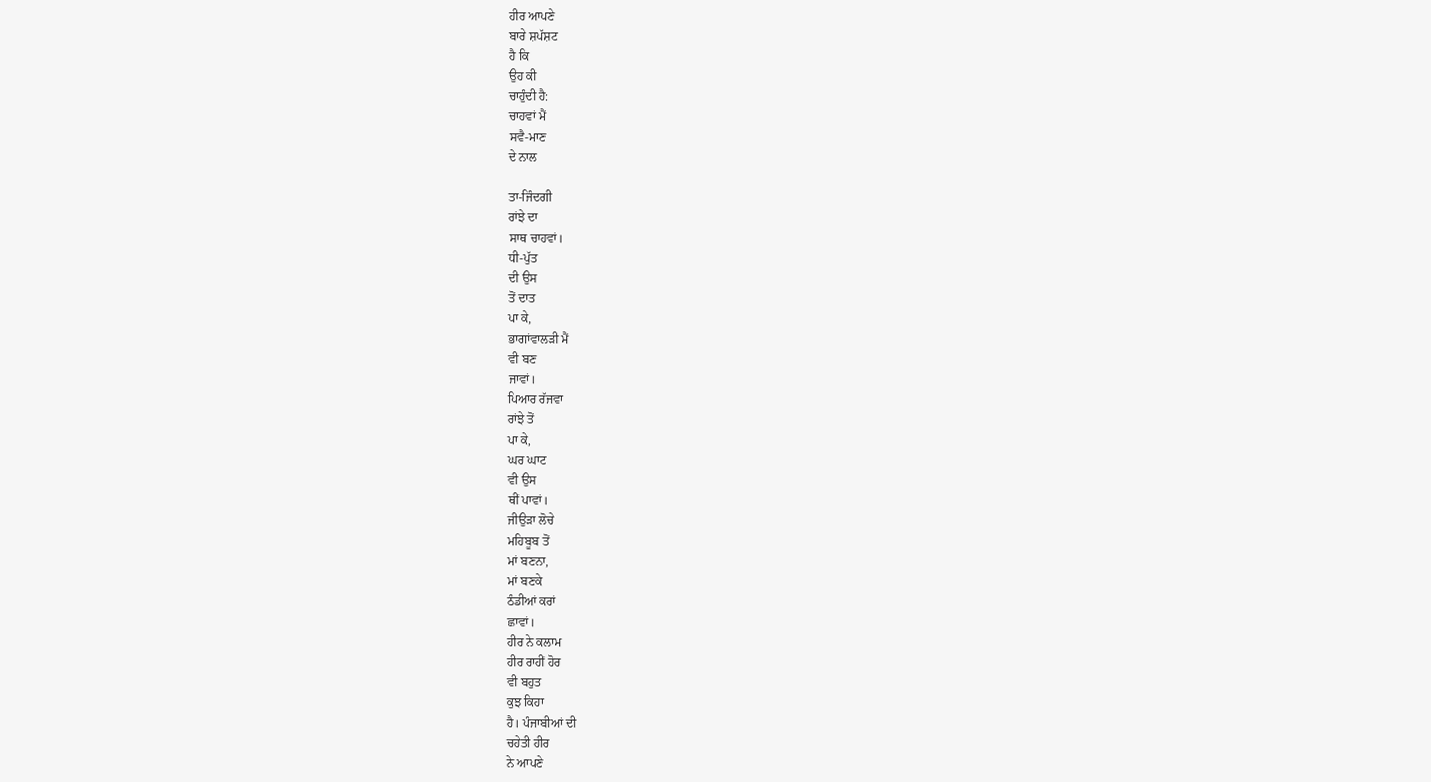ਹੀਰ ਆਪਣੇ
ਬਾਰੇ ਸ਼ਪੱਸ਼ਟ
ਹੈ ਕਿ
ਉਹ ਕੀ
ਚਾਹੁੰਦੀ ਹੈ:
ਚਾਹਵਾਂ ਮੈਂ
ਸਵੈ-ਮਾਣ
ਦੇ ਨਾਲ

ਤਾ-ਜਿੰਦਗੀ
ਰਾਂਝੇ ਦਾ
ਸਾਥ ਚਾਹਵਾਂ।
ਧੀ-ਪੁੱਤ
ਦੀ ਉਸ
ਤੋਂ ਦਾਤ
ਪਾ ਕੇ,
ਭਾਗਾਂਵਾਲੜੀ ਮੈਂ
ਵੀ ਬਣ
ਜਾਵਾਂ।
ਪਿਆਰ ਰੱਜਵਾ
ਰਾਂਝੇ ਤੋਂ
ਪਾ ਕੇ,
ਘਰ ਘਾਟ
ਵੀ ਉਸ
ਥੀਂ ਪਾਵਾਂ।
ਜੀਉੜਾ ਲੋਚੇ
ਮਹਿਬੂਬ ਤੋਂ
ਮਾਂ ਬਣਨਾ,
ਮਾਂ ਬਣਕੇ
ਠੰਡੀਆਂ ਕਰਾਂ
ਛਾਵਾਂ।
ਹੀਰ ਨੇ ਕਲਾਮ
ਹੀਰ ਰਾਹੀਂ ਹੋਰ
ਵੀ ਬਹੁਤ
ਕੁਝ ਕਿਹਾ
ਹੈ। ਪੰਜਾਬੀਆਂ ਦੀ
ਚਹੇਤੀ ਹੀਰ
ਨੇ ਆਪਣੇ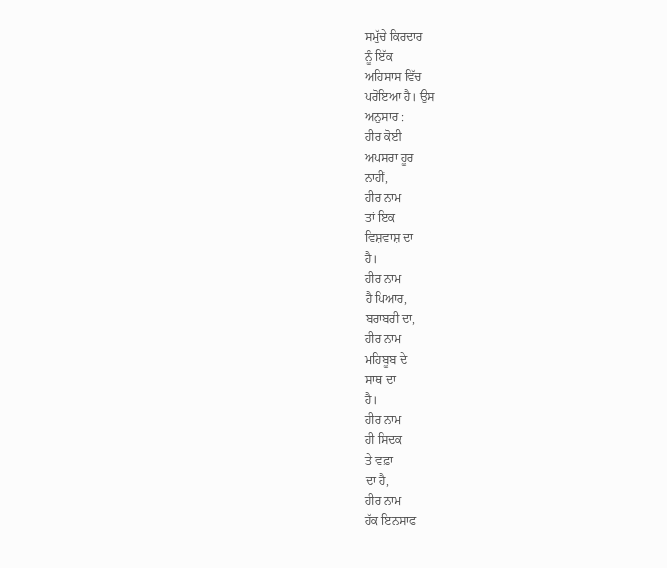ਸਮੁੱਚੇ ਕਿਰਦਾਰ
ਨੂੰ ਇੱਕ
ਅਹਿਸਾਸ ਵਿੱਚ
ਪਰੋਇਆ ਹੈ। ਉਸ
ਅਨੁਸਾਰ :
ਹੀਰ ਕੋਈ
ਅਪਸਰਾ ਹੂਰ
ਨਾਹੀਂ,
ਹੀਰ ਨਾਮ
ਤਾਂ ਇਕ
ਵਿਸ਼ਵਾਸ਼ ਦਾ
ਹੈ।
ਹੀਰ ਨਾਮ
ਹੈ ਪਿਆਰ,
ਬਰਾਬਰੀ ਦਾ,
ਹੀਰ ਨਾਮ
ਮਹਿਬੂਬ ਦੇ
ਸਾਥ ਦਾ
ਹੈ।
ਹੀਰ ਨਾਮ
ਹੀ ਸਿਦਕ
ਤੇ ਵਫ਼ਾ
ਦਾ ਹੈ,
ਹੀਰ ਨਾਮ
ਹੱਕ ਇਨਸਾਫ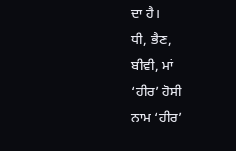ਦਾ ਹੈ।
ਧੀ, ਭੈਣ,
ਬੀਵੀ, ਮਾਂ
‘ਹੀਰ’ ਹੋਸੀ
ਨਾਮ ‘ਹੀਰ’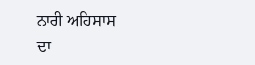ਨਾਰੀ ਅਹਿਸਾਸ
ਦਾ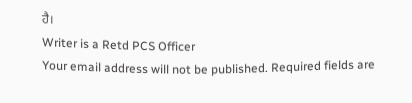ਹੈ।
Writer is a Retd PCS Officer
Your email address will not be published. Required fields are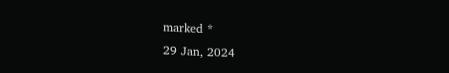marked *
29 Jan, 2024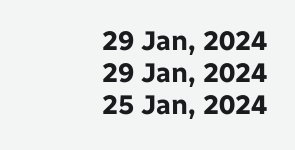29 Jan, 2024
29 Jan, 2024
25 Jan, 2024